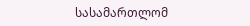სასამართლომ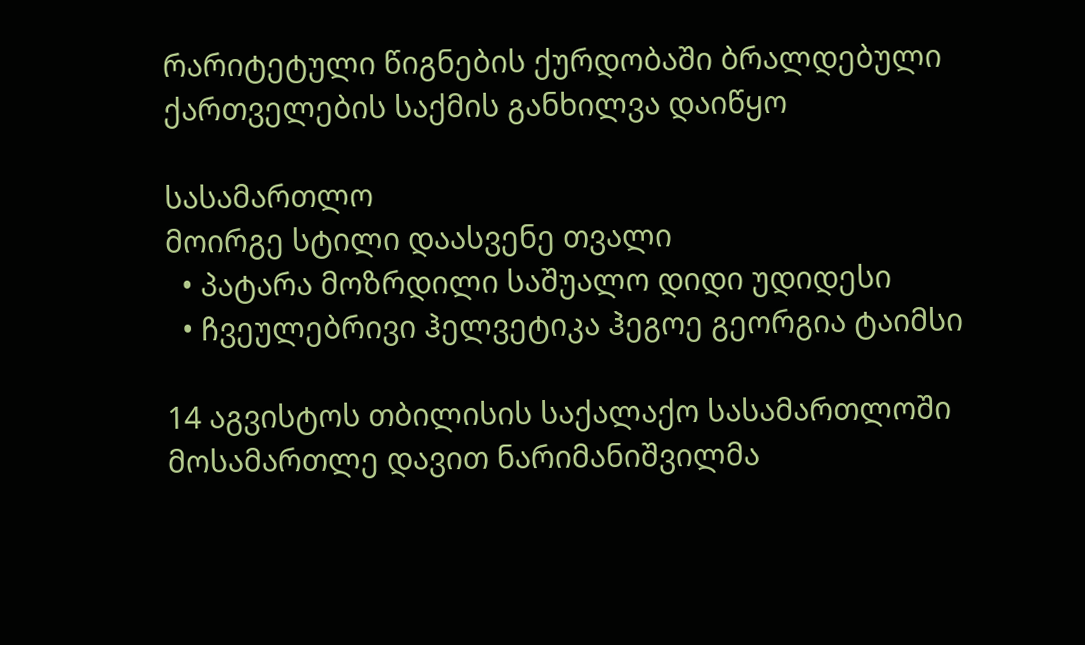რარიტეტული წიგნების ქურდობაში ბრალდებული ქართველების საქმის განხილვა დაიწყო

სასამართლო
მოირგე სტილი დაასვენე თვალი
  • პატარა მოზრდილი საშუალო დიდი უდიდესი
  • ჩვეულებრივი ჰელვეტიკა ჰეგოე გეორგია ტაიმსი

14 აგვისტოს თბილისის საქალაქო სასამართლოში მოსამართლე დავით ნარიმანიშვილმა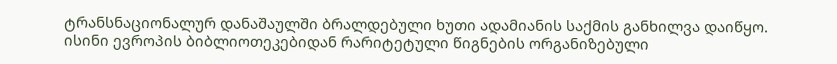ტრანსნაციონალურ დანაშაულში ბრალდებული ხუთი ადამიანის საქმის განხილვა დაიწყო. ისინი ევროპის ბიბლიოთეკებიდან რარიტეტული წიგნების ორგანიზებული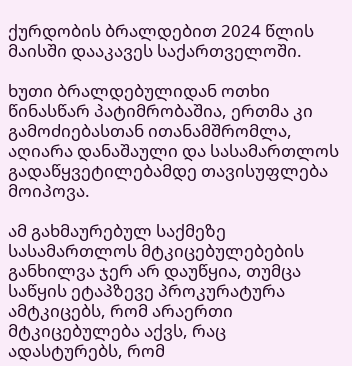ქურდობის ბრალდებით 2024 წლის მაისში დააკავეს საქართველოში.

ხუთი ბრალდებულიდან ოთხი წინასწარ პატიმრობაშია, ერთმა კი გამოძიებასთან ითანამშრომლა, აღიარა დანაშაული და სასამართლოს გადაწყვეტილებამდე თავისუფლება მოიპოვა.

ამ გახმაურებულ საქმეზე სასამართლოს მტკიცებულებების განხილვა ჯერ არ დაუწყია, თუმცა საწყის ეტაპზევე პროკურატურა ამტკიცებს, რომ არაერთი მტკიცებულება აქვს, რაც ადასტურებს, რომ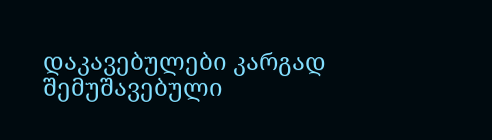დაკავებულები კარგად შემუშავებული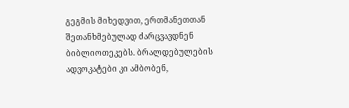გეგმის მიხედვით, ერთმანეთთან შეთანხმებულად ძარცვავდნენ ბიბლიოთეკებს. ბრალდებულების ადვოკატები კი ამბობენ,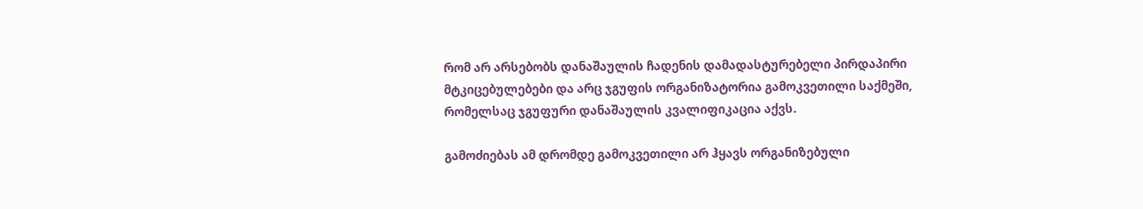რომ არ არსებობს დანაშაულის ჩადენის დამადასტურებელი პირდაპირი მტკიცებულებები და არც ჯგუფის ორგანიზატორია გამოკვეთილი საქმეში, რომელსაც ჯგუფური დანაშაულის კვალიფიკაცია აქვს.

გამოძიებას ამ დრომდე გამოკვეთილი არ ჰყავს ორგანიზებული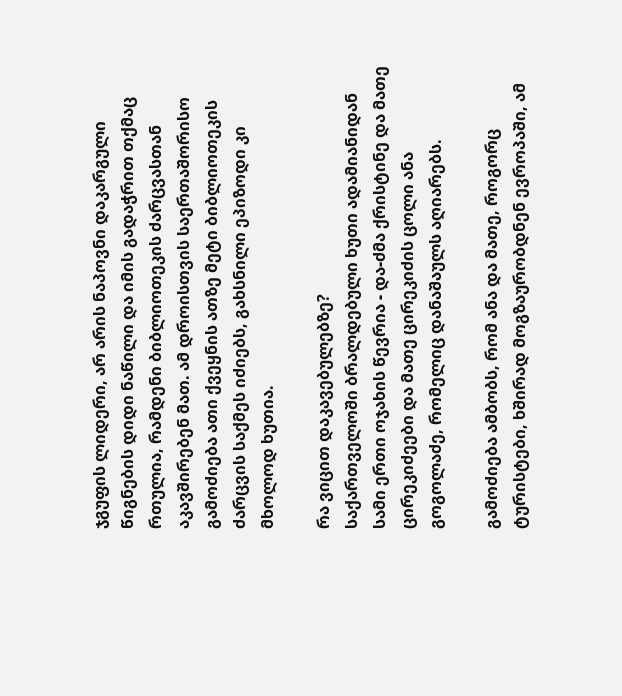ჯგუფის ლიდერი, არ არის ნაპოვნი დაკარგული წიგნების დიდი ნაწილი და იმის გადაჭრით თქმაც რთულია, რამდენი ბიბლიოთეკის ძარცვასთან აკავშირებენ მათ. ამ დროისთვის საერთაშორისო გამოძიება ათი ქვეყნის ათზე მეტი ბიბლიოთეკის ძარცვის საქმეს იძიებს, გახსნილი ეპიზოდი კი მხოლოდ ხუთია.

რა ვიცით დაკავებულებზე?
საქართველოში ბრალდებული ხუთი ადამიანიდან სამი ერთი ოჯახის წევრია - და-ძმა ქრისტინე და მათე ცირეკიძეები და მათე ცირეკიძის ცოლი ანა გოგოლაძე, რომელიც დანაშაულს აღიარებს.

გამოძიება ამბობს, რომ ანა და მათე, როგორც ტურისტები, ხშირად მოგზაურობდნენ ევროპაში, ამ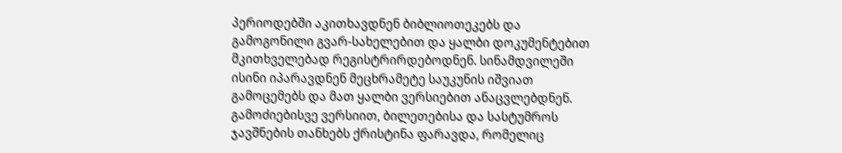პერიოდებში აკითხავდნენ ბიბლიოთეკებს და გამოგონილი გვარ-სახელებით და ყალბი დოკუმენტებით მკითხველებად რეგისტრირდებოდნენ. სინამდვილეში ისინი იპარავდნენ მეცხრამეტე საუკუნის იშვიათ გამოცემებს და მათ ყალბი ვერსიებით ანაცვლებდნენ. გამოძიებისვე ვერსიით, ბილეთებისა და სასტუმროს ჯავშნების თანხებს ქრისტინა ფარავდა, რომელიც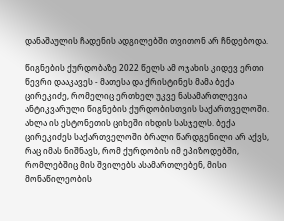დანაშაულის ჩადენის ადგილებში თვითონ არ ჩნდებოდა.

წიგნების ქურდობაზე 2022 წელს ამ ოჯახის კიდევ ერთი წევრი დააკავეს - მათესა და ქრისტინეს მამა ბექა ცირეკიძე, რომელიც ერთხელ უკვე ნასამართლევია ანტიკვარული წიგნების ქურდობისთვის საქართველოში. ახლა ის ესტონეთის ციხეში იხდის სასჯელს. ბექა ცირეკიძეს საქართველოში ბრალი წარდგენილი არ აქვს, რაც იმას ნიშნავს, რომ ქურდობის იმ ეპიზოდებში, რომლებშიც მის შვილებს ასამართლებენ, მისი მონაწილეობის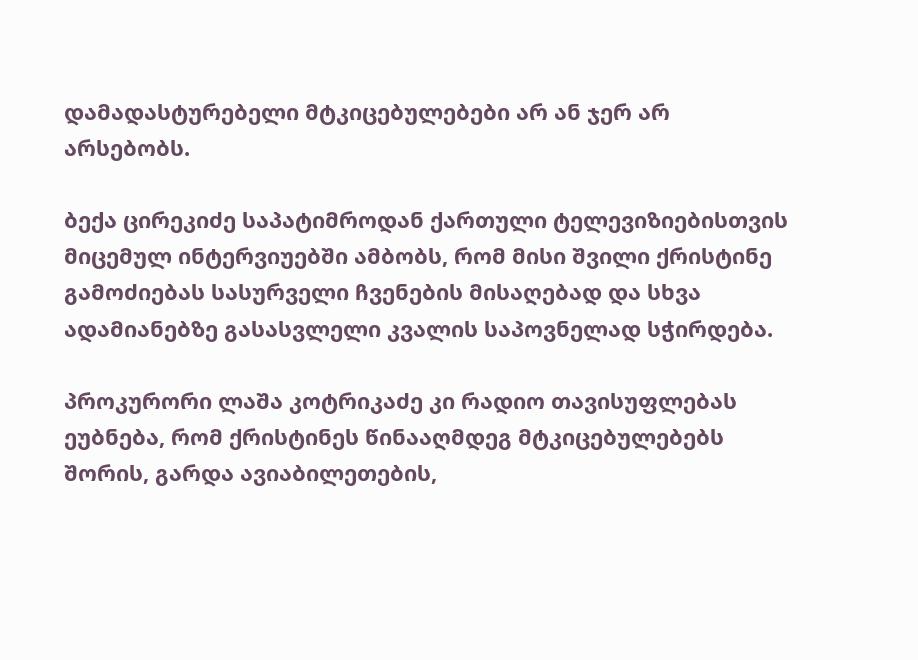დამადასტურებელი მტკიცებულებები არ ან ჯერ არ არსებობს.

ბექა ცირეკიძე საპატიმროდან ქართული ტელევიზიებისთვის მიცემულ ინტერვიუებში ამბობს, რომ მისი შვილი ქრისტინე გამოძიებას სასურველი ჩვენების მისაღებად და სხვა ადამიანებზე გასასვლელი კვალის საპოვნელად სჭირდება.

პროკურორი ლაშა კოტრიკაძე კი რადიო თავისუფლებას ეუბნება, რომ ქრისტინეს წინააღმდეგ მტკიცებულებებს შორის, გარდა ავიაბილეთების,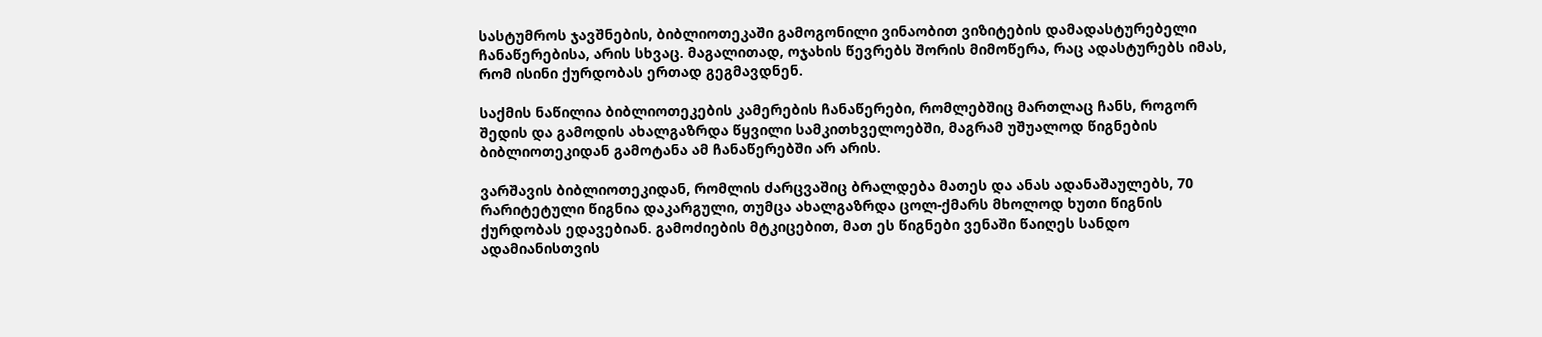სასტუმროს ჯავშნების, ბიბლიოთეკაში გამოგონილი ვინაობით ვიზიტების დამადასტურებელი ჩანაწერებისა, არის სხვაც. მაგალითად, ოჯახის წევრებს შორის მიმოწერა, რაც ადასტურებს იმას, რომ ისინი ქურდობას ერთად გეგმავდნენ.

საქმის ნაწილია ბიბლიოთეკების კამერების ჩანაწერები, რომლებშიც მართლაც ჩანს, როგორ შედის და გამოდის ახალგაზრდა წყვილი სამკითხველოებში, მაგრამ უშუალოდ წიგნების ბიბლიოთეკიდან გამოტანა ამ ჩანაწერებში არ არის.

ვარშავის ბიბლიოთეკიდან, რომლის ძარცვაშიც ბრალდება მათეს და ანას ადანაშაულებს, 70 რარიტეტული წიგნია დაკარგული, თუმცა ახალგაზრდა ცოლ-ქმარს მხოლოდ ხუთი წიგნის ქურდობას ედავებიან. გამოძიების მტკიცებით, მათ ეს წიგნები ვენაში წაიღეს სანდო ადამიანისთვის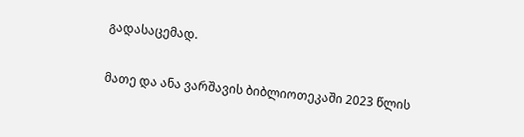გადასაცემად.

მათე და ანა ვარშავის ბიბლიოთეკაში 2023 წლის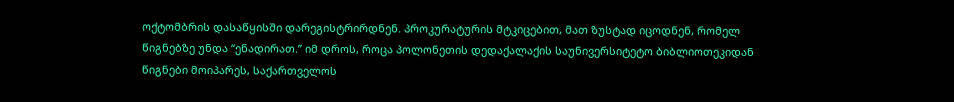ოქტომბრის დასაწყისში დარეგისტრირდნენ. პროკურატურის მტკიცებით, მათ ზუსტად იცოდნენ, რომელ წიგნებზე უნდა “ენადირათ.” იმ დროს, როცა პოლონეთის დედაქალაქის საუნივერსიტეტო ბიბლიოთეკიდან წიგნები მოიპარეს, საქართველოს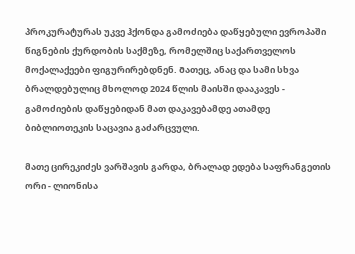პროკურატურას უკვე ჰქონდა გამოძიება დაწყებული ევროპაში წიგნების ქურდობის საქმეზე, რომელშიც საქართველოს მოქალაქეები ფიგურირებდნენ. Მათეც, ანაც და სამი სხვა ბრალდებულიც მხოლოდ 2024 წლის მაისში დააკავეს - გამოძიების დაწყებიდან მათ დაკავებამდე ათამდე ბიბლიოთეკის საცავია გაძარცვული.

მათე ცირეკიძეს ვარშავის გარდა, ბრალად ედება საფრანგეთის ორი - ლიონისა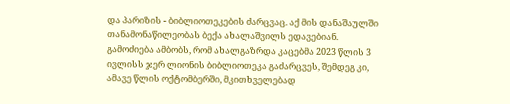და პარიზის - ბიბლიოთეკების ძარცვაც. აქ მის დანაშაულში თანამონაწილეობას ბექა ახალაშვილს ედავებიან. გამოძიება ამბობს, რომ ახალგაზრდა კაცებმა 2023 წლის 3 ივლისს ჯერ ლიონის ბიბლიოთეკა გაძარცვეს, შემდეგ კი, ამავე წლის ოქტომბერში, მკითხველებად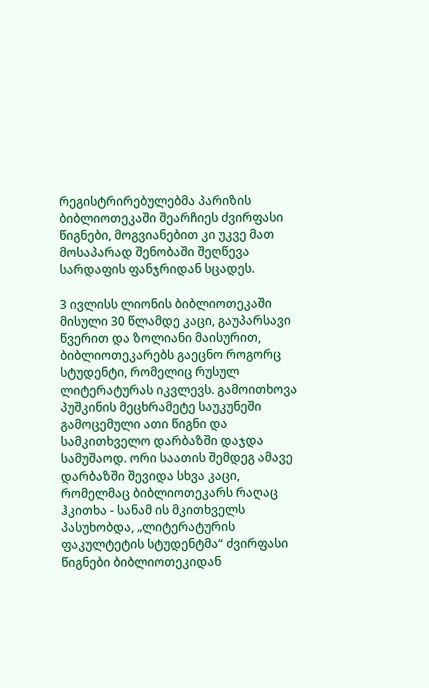რეგისტრირებულებმა პარიზის ბიბლიოთეკაში შეარჩიეს ძვირფასი წიგნები, მოგვიანებით კი უკვე მათ მოსაპარად შენობაში შეღწევა სარდაფის ფანჯრიდან სცადეს.

3 ივლისს ლიონის ბიბლიოთეკაში მისული 30 წლამდე კაცი, გაუპარსავი წვერით და ზოლიანი მაისურით, ბიბლიოთეკარებს გაეცნო როგორც სტუდენტი, რომელიც რუსულ ლიტერატურას იკვლევს. გამოითხოვა პუშკინის მეცხრამეტე საუკუნეში გამოცემული ათი წიგნი და სამკითხველო დარბაზში დაჯდა სამუშაოდ. ორი საათის შემდეგ ამავე დარბაზში შევიდა სხვა კაცი, რომელმაც ბიბლიოთეკარს რაღაც ჰკითხა - სანამ ის მკითხველს პასუხობდა, „ლიტერატურის ფაკულტეტის სტუდენტმა“ ძვირფასი წიგნები ბიბლიოთეკიდან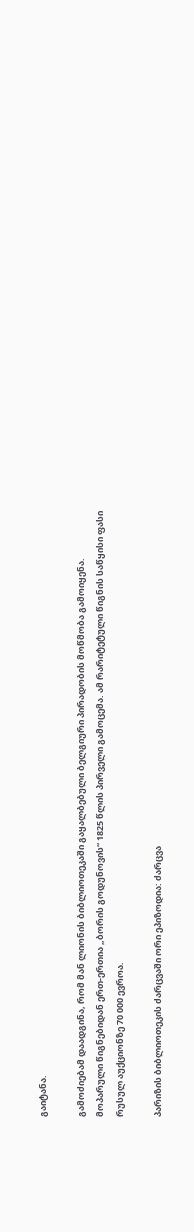გაიტანა.

გამოძიებამ დაადგინა, რომ მან ლიონის ბიბლიოთეკაში გაყალბებული ბელგიური პირადობის მოწმობა გამოიყენა. მოპარული წიგნებიდან ერთ-ერთია „ბორის გოდუნოვის“ 1825 წლის პირველი გამოცემა. ამ რარიტეტული წიგნის საწყისი ფასი რუსულ აუქციონზე 70 000 ევროა.

პარიზის ბიბლიოთეკის ძარცვაში ორი ეპიზოდია: ძარცვა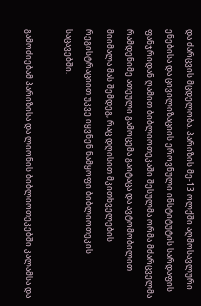და ძარცვის მცდელობა. პარიზის მე-13 ოლქში აღმოსავლური ენებისა და ცივილიზაციის ეროვნული ინსტიტუტის სარდაფის ფანჯრიდან ღამით ბიბლიოთეკაში შესულმა ორმა მძარცველმა რამდენიმე ათეული გამოცემა გაიტაცა და ავტომობილით მიიმალა მას შემდეგ, რაც დღისით მკითხველების რეგისტრაციით უკვე იყვნენ ნამყოფი ბიბლიოთეკის საცავებში.

გამოძიებამ პარიზისა და ლიონის ბიბლიოთეკებში კალამსა და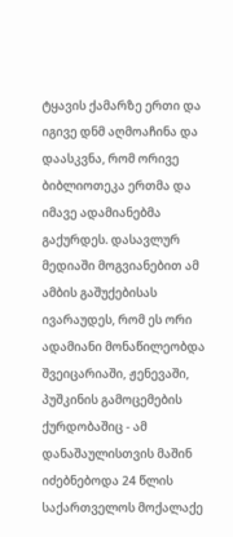ტყავის ქამარზე ერთი და იგივე დნმ აღმოაჩინა და დაასკვნა, რომ ორივე ბიბლიოთეკა ერთმა და იმავე ადამიანებმა გაქურდეს. დასავლურ მედიაში მოგვიანებით ამ ამბის გაშუქებისას ივარაუდეს, რომ ეს ორი ადამიანი მონაწილეობდა შვეიცარიაში, ჟენევაში, პუშკინის გამოცემების ქურდობაშიც - ამ დანაშაულისთვის მაშინ იძებნებოდა 24 წლის საქართველოს მოქალაქე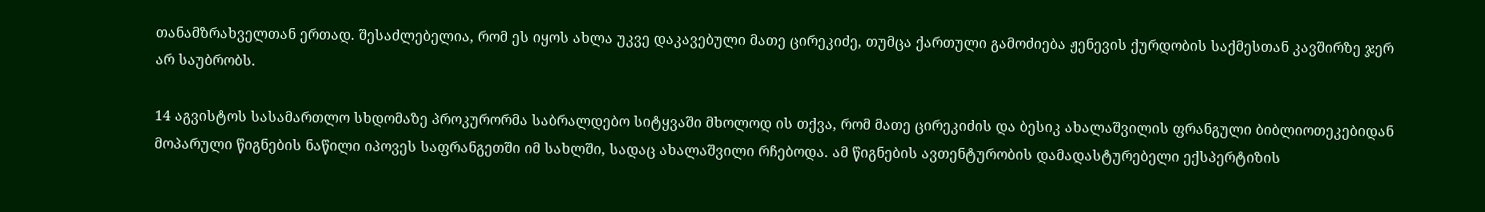თანამზრახველთან ერთად. შესაძლებელია, რომ ეს იყოს ახლა უკვე დაკავებული მათე ცირეკიძე, თუმცა ქართული გამოძიება ჟენევის ქურდობის საქმესთან კავშირზე ჯერ არ საუბრობს.

14 აგვისტოს სასამართლო სხდომაზე პროკურორმა საბრალდებო სიტყვაში მხოლოდ ის თქვა, რომ მათე ცირეკიძის და ბესიკ ახალაშვილის ფრანგული ბიბლიოთეკებიდან მოპარული წიგნების ნაწილი იპოვეს საფრანგეთში იმ სახლში, სადაც ახალაშვილი რჩებოდა. ამ წიგნების ავთენტურობის დამადასტურებელი ექსპერტიზის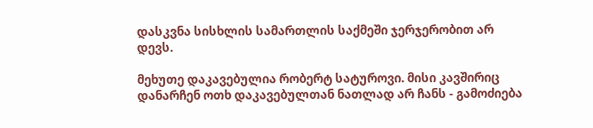დასკვნა სისხლის სამართლის საქმეში ჯერჯერობით არ დევს.

მეხუთე დაკავებულია რობერტ სატუროვი. მისი კავშირიც დანარჩენ ოთხ დაკავებულთან ნათლად არ ჩანს - გამოძიება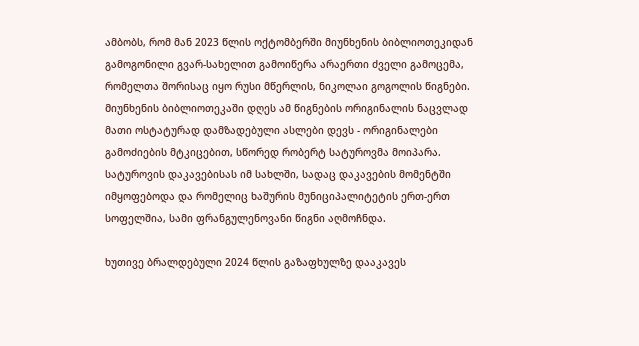ამბობს, რომ მან 2023 წლის ოქტომბერში მიუნხენის ბიბლიოთეკიდან გამოგონილი გვარ-სახელით გამოიწერა არაერთი ძველი გამოცემა, რომელთა შორისაც იყო რუსი მწერლის, ნიკოლაი გოგოლის წიგნები. Მიუნხენის ბიბლიოთეკაში დღეს ამ წიგნების ორიგინალის ნაცვლად მათი ოსტატურად დამზადებული ასლები დევს - ორიგინალები გამოძიების მტკიცებით, სწორედ რობერტ სატუროვმა მოიპარა. სატუროვის დაკავებისას იმ სახლში, სადაც დაკავების მომენტში იმყოფებოდა და რომელიც ხაშურის მუნიციპალიტეტის ერთ-ერთ სოფელშია, სამი ფრანგულენოვანი წიგნი აღმოჩნდა.

ხუთივე ბრალდებული 2024 წლის გაზაფხულზე დააკავეს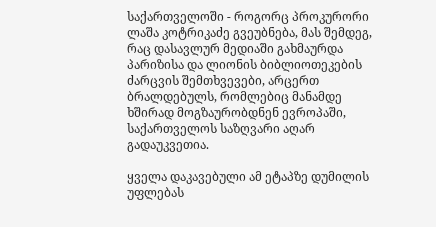საქართველოში - როგორც პროკურორი ლაშა კოტრიკაძე გვეუბნება, მას შემდეგ, რაც დასავლურ მედიაში გახმაურდა პარიზისა და ლიონის ბიბლიოთეკების ძარცვის შემთხვევები, არცერთ ბრალდებულს, რომლებიც მანამდე ხშირად მოგზაურობდნენ ევროპაში, საქართველოს საზღვარი აღარ გადაუკვეთია.

ყველა დაკავებული ამ ეტაპზე დუმილის უფლებას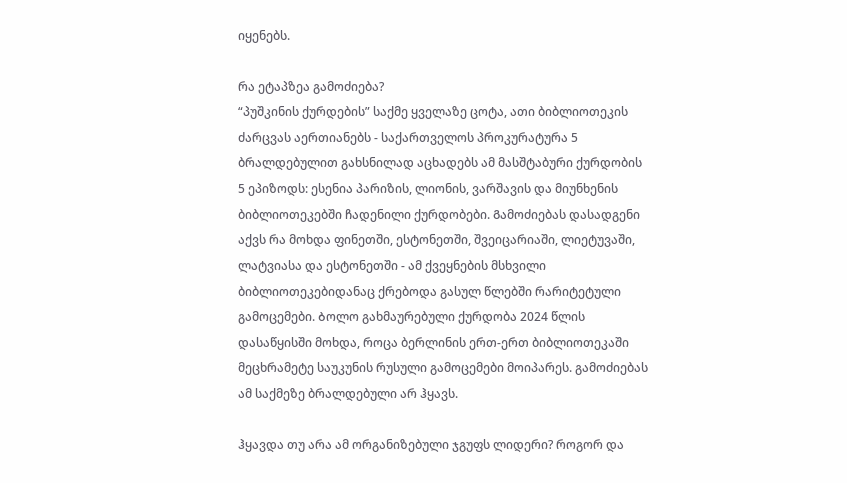იყენებს.

რა ეტაპზეა გამოძიება?
“პუშკინის ქურდების” საქმე ყველაზე ცოტა, ათი ბიბლიოთეკის ძარცვას აერთიანებს - საქართველოს პროკურატურა 5 ბრალდებულით გახსნილად აცხადებს ამ მასშტაბური ქურდობის 5 ეპიზოდს: ესენია პარიზის, ლიონის, ვარშავის და მიუნხენის ბიბლიოთეკებში ჩადენილი ქურდობები. Გამოძიებას დასადგენი აქვს რა მოხდა ფინეთში, ესტონეთში, შვეიცარიაში, ლიეტუვაში, ლატვიასა და ესტონეთში - ამ ქვეყნების მსხვილი ბიბლიოთეკებიდანაც ქრებოდა გასულ წლებში რარიტეტული გამოცემები. Ბოლო გახმაურებული ქურდობა 2024 წლის დასაწყისში მოხდა, როცა ბერლინის ერთ-ერთ ბიბლიოთეკაში მეცხრამეტე საუკუნის რუსული გამოცემები მოიპარეს. გამოძიებას ამ საქმეზე ბრალდებული არ ჰყავს.

ჰყავდა თუ არა ამ ორგანიზებული ჯგუფს ლიდერი? როგორ და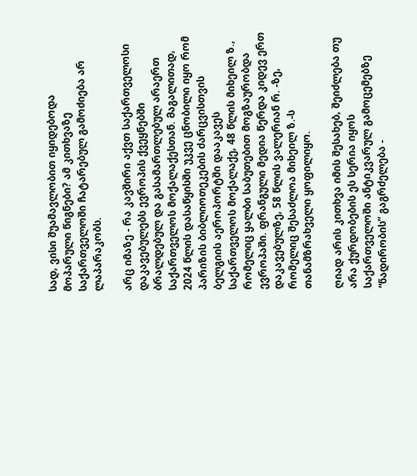სად, ვისი შუამავლობით იყიდებოდა მოპარული წიგნები? ამ კითხვაზე საქართველოში ჩატარებულ გამოძიება არ ლაპარაკობს.

არც იმაზე - რა კავშირი აქვთ საქართველოსი დაკავებულებს ევროპის ქვეყნებში ბრალდებულ და გასამართლებულ არაერთ საქართველოს მოქალაქესთან. Მაგალითად, 2024 წლის დასაწყისში უკვე ცნობილი იყო რომ პარიზის ბიბლიოთეკების ძარცვისთვის ბელგიის აეროპორტში დააკავეს საქართველოს მოქალაქე, 48 წლის მიხეილ ზ., რომელიც ყალბი საბუთებით მოგზაურობდა ევროპაში. ფრანგული მედია წერდა კიდევ ერთ დაკავებულზე, 58 წლის ვალერიან რ. -ზე, რომელიც შესაძლოა მიხეილ ზ.-ს თანამზრახველი ყოფილიყო.

ღიად არის კითხვა იმის შესახებ, შეიძლება თუ არა ქურდობების ეს სერია იყოს საქართველოში ანტიკვარულ გამოცემებზე “ნადირობის” გაგრძელება -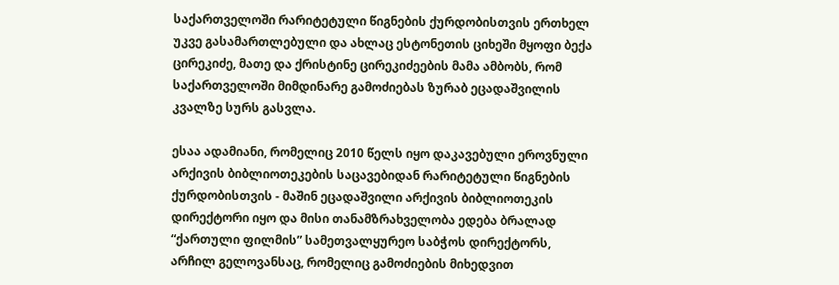საქართველოში რარიტეტული წიგნების ქურდობისთვის ერთხელ უკვე გასამართლებული და ახლაც ესტონეთის ციხეში მყოფი ბექა ცირეკიძე, მათე და ქრისტინე ცირეკიძეების მამა ამბობს, რომ საქართველოში მიმდინარე გამოძიებას ზურაბ ეცადაშვილის კვალზე სურს გასვლა.

ესაა ადამიანი, რომელიც 2010 წელს იყო დაკავებული ეროვნული არქივის ბიბლიოთეკების საცავებიდან რარიტეტული წიგნების ქურდობისთვის - მაშინ ეცადაშვილი არქივის ბიბლიოთეკის დირექტორი იყო და მისი თანამზრახველობა ედება ბრალად “ქართული ფილმის” სამეთვალყურეო საბჭოს დირექტორს, არჩილ გელოვანსაც, რომელიც გამოძიების მიხედვით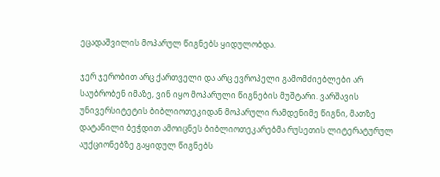ეცადაშვილის მოპარულ წიგნებს ყიდულობდა.

ჯერ ჯერობით არც ქართველი და არც ევროპელი გამომძიებლები არ საუბრობენ იმაზე, ვინ იყო მოპარული წიგნების მუშტარი. ვარშავის უნივერსიტეტის ბიბლიოთეკიდან მოპარული რამდენიმე წიგნი, მათზე დატანილი ბეჭდით ამოიცნეს ბიბლიოთეკარებმა რუსეთის ლიტერატურულ აუქციონებზე გაყიდულ წიგნებს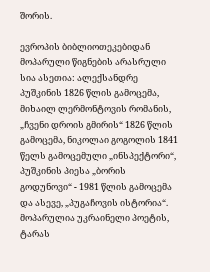შორის.

ევროპის ბიბლიოთეკებიდან მოპარული წიგნების არასრული სია ასეთია: ალექსანდრე პუშკინის 1826 წლის გამოცემა, მიხაილ ლერმონტოვის რომანის, „ჩვენი დროის გმირის“ 1826 წლის გამოცემა, ნიკოლაი გოგოლის 1841 წელს გამოცემული „ინსპექტორი“, პუშკინის პიესა „ბორის გოდუნოვი“ - 1981 წლის გამოცემა და ასევე, „პუგაჩოვის ისტორია“. მოპარულია უკრაინელი პოეტის, ტარას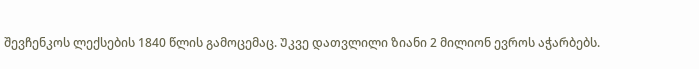შევჩენკოს ლექსების 1840 წლის გამოცემაც. Უკვე დათვლილი ზიანი 2 მილიონ ევროს აჭარბებს.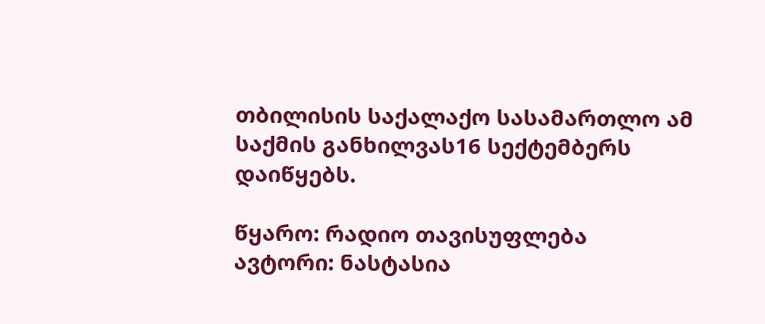თბილისის საქალაქო სასამართლო ამ საქმის განხილვას16 სექტემბერს დაიწყებს.

წყარო: რადიო თავისუფლება
ავტორი: ნასტასია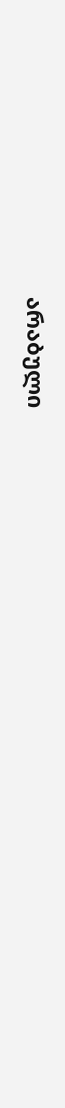არაბული